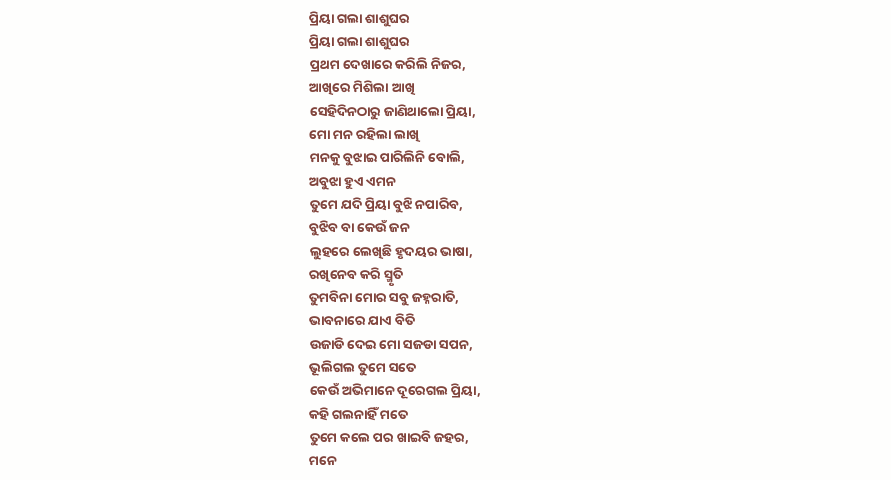ପ୍ରିୟା ଗଲା ଶାଶୁଘର
ପ୍ରିୟା ଗଲା ଶାଶୁଘର
ପ୍ରଥମ ଦେଖାରେ କରିଲି ନିଜର,
ଆଖିରେ ମିଶିଲା ଆଖି
ସେହିଦିନଠାରୁ ଜାଣିଥାଲୋ ପ୍ରିୟା,
ମୋ ମନ ରହିଲା ଲାଖି
ମନକୁ ବୁଝାଇ ପାରିଲିନି ବୋଲି,
ଅବୁଝା ହୁଏ ଏମନ
ତୁମେ ଯଦି ପ୍ରିୟା ବୁଝି ନପାରିବ,
ବୁଝିବ ବା କେଉଁ ଜନ
ଲୁହରେ ଲେଖିଛି ହୃଦୟର ଭାଷା,
ରଖିନେବ କରି ସ୍ମୃତି
ତୁମବିନା ମୋର ସବୁ ଜହ୍ନରାତି,
ଭାବନାରେ ଯାଏ ବିତି
ଉଜାଡି ଦେଇ ମୋ ସଜଡା ସପନ,
ଭୂଲିଗଲ ତୁମେ ସତେ
କେଉଁ ଅଭିମାନେ ଦୂରେଗଲ ପ୍ରିୟା,
କହି ଗଲନାହିଁ ମତେ
ତୁମେ କଲେ ପର ଖାଇବି ଜହର,
ମନେ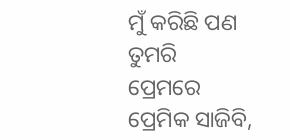ମୁଁ କରିଛି ପଣ
ତୁମରି ପ୍ରେମରେ ପ୍ରେମିକ ସାଜିବି,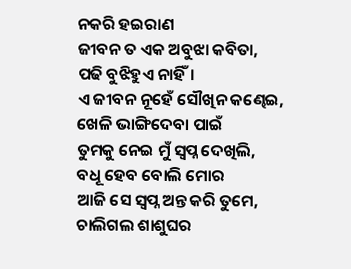ନକରି ହଇରାଣ
ଜୀବନ ତ ଏକ ଅବୁଝା କବିତା,
ପଢି ବୁଝିହୁଏ ନାହିଁ।
ଏ ଜୀବନ ନୂହେଁ ସୌଖିନ କଣ୍ଢେଇ,
ଖେଳି ଭାଙ୍ଗିଦେବା ପାଇଁ
ତୁମକୁ ନେଇ ମୁଁ ସ୍ୱପ୍ନ ଦେଖିଲି,
ବଧୂ ହେବ ବୋଲି ମୋର
ଆଜି ସେ ସ୍ୱପ୍ନ ଅନ୍ତ କରି ତୁମେ,
ଚାଲିଗଲ ଶାଶୁଘର